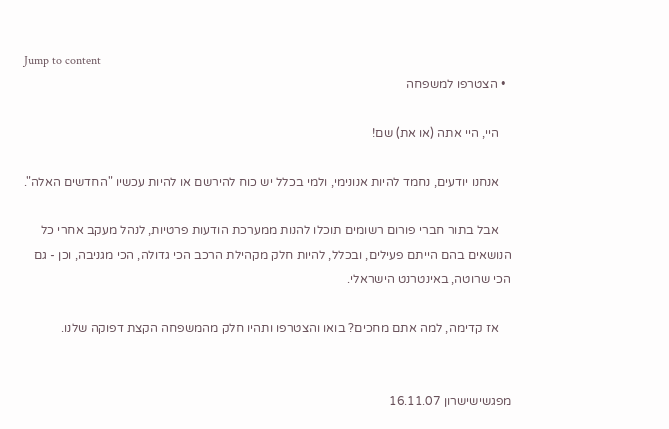Jump to content
  • הצטרפו למשפחה

    היי, היי אתה (או את) שם!

    אנחנו יודעים, נחמד להיות אנונימי, ולמי בכלל יש כוח להירשם או להיות עכשיו "החדשים האלה".

    אבל בתור חברי פורום רשומים תוכלו להנות ממערכת הודעות פרטיות, לנהל מעקב אחרי כל הנושאים בהם הייתם פעילים, ובכלל, להיות חלק מקהילת הרכב הכי גדולה, הכי מגניבה, וכן - גם הכי שרוטה, באינטרנט הישראלי.

    אז קדימה, למה אתם מחכים? בואו והצטרפו ותהיו חלק מהמשפחה הקצת דפוקה שלנו.


מפגשישישרון 16.11.07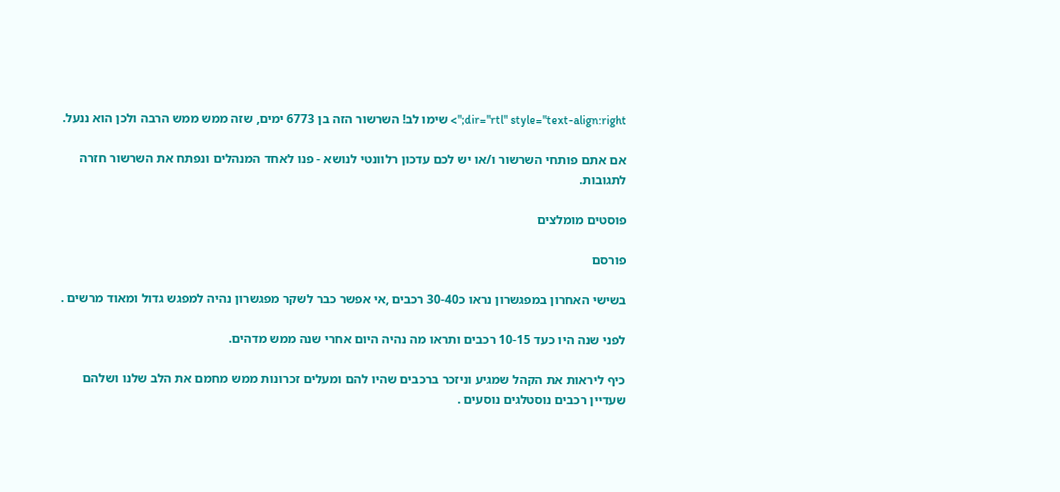dir="rtl" style="text-align:right;"> שימו לב! השרשור הזה בן 6773 ימים, שזה ממש ממש הרבה ולכן הוא ננעל.

אם אתם פותחי השרשור ו/או יש לכם עדכון רלוונטי לנושא - פנו לאחד המנהלים ונפתח את השרשור חזרה לתגובות.

פוסטים מומלצים

פורסם

בשישי האחרון במפגשרון נראו כ30-40 רכבים ,אי אפשר כבר לשקר מפגשרון נהיה למפגש גדול ומאוד מרשים .

לפני שנה היו כעד 10-15 רכבים ותראו מה נהיה היום אחרי שנה ממש מדהים.

כיף ליראות את הקהל שמגיע וניזכר ברכבים שהיו להם ומעלים זכרונות ממש מחמם את הלב שלנו ושלהם שעדיין רכבים נוסטלגים נוסעים .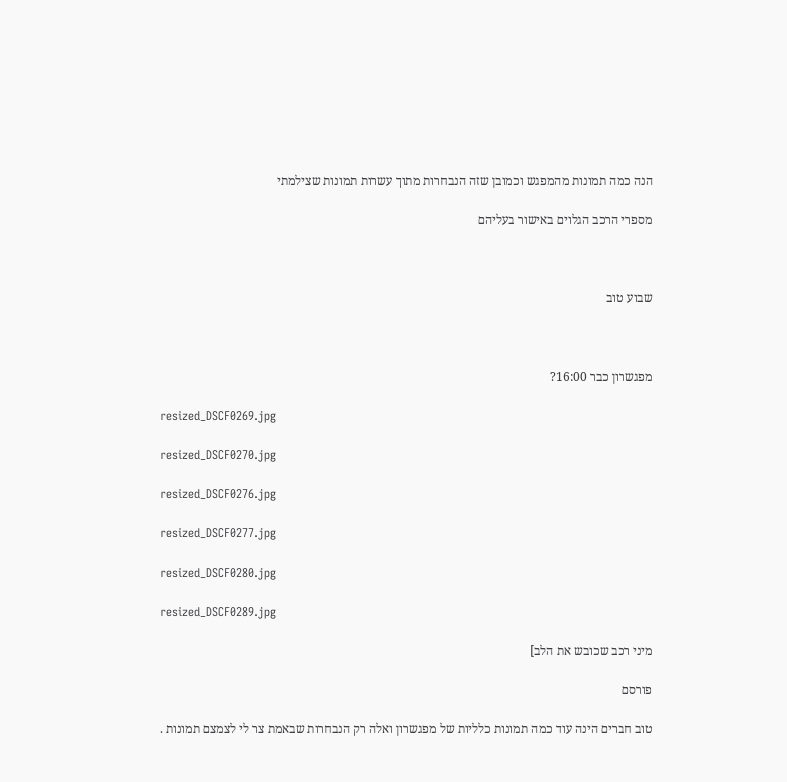הנה כמה תמונות מהמפגש וכמובן שזה הנבחרות מתוך עשרות תמונות שצילמתי

מספרי הרכב הגלוים באישור בעליהם



שבוע טוב



מפגשרון כבר 16:00?

resized_DSCF0269.jpg

resized_DSCF0270.jpg

resized_DSCF0276.jpg

resized_DSCF0277.jpg

resized_DSCF0280.jpg

resized_DSCF0289.jpg

מיני רכב שכובש את הלב]

פורסם

טוב חברים הינה עוד כמה תמונות כלליות של מפגשרון ואלה רק הנבחרות שבאמת צר לי לצמצם תמונות .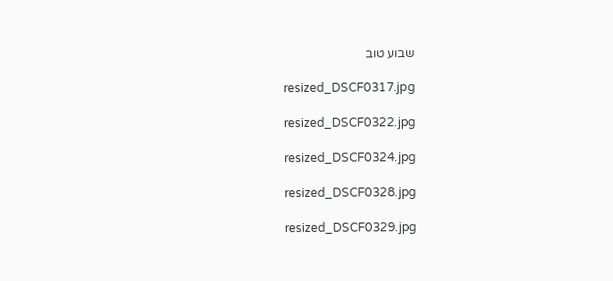שבוע טוב

resized_DSCF0317.jpg

resized_DSCF0322.jpg

resized_DSCF0324.jpg

resized_DSCF0328.jpg

resized_DSCF0329.jpg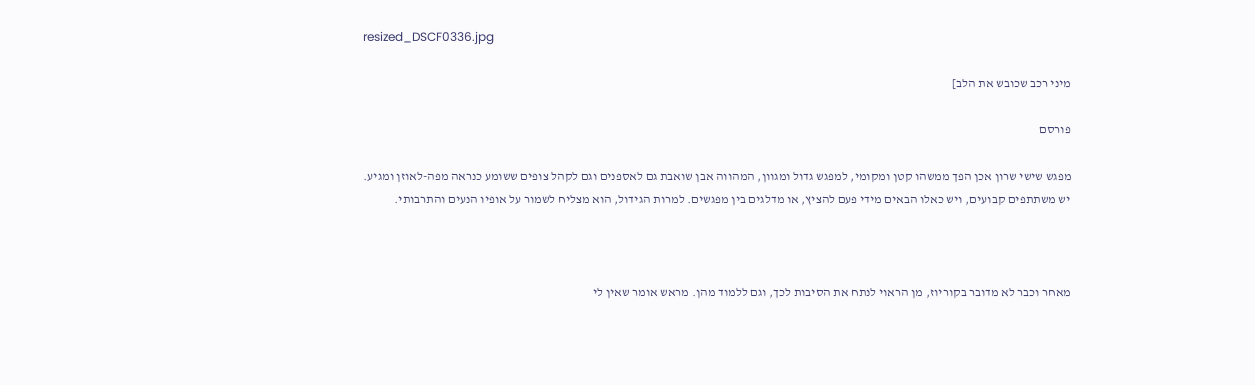resized_DSCF0336.jpg

מיני רכב שכובש את הלב]

פורסם

מפגש שישי שרון אכן הפך ממשהו קטן ומקומי, למפגש גדול ומגוון, המהווה אבן שואבת גם לאספנים וגם לקהל צופים ששומע כנראה מפה-לאוזן ומגיע. יש משתתפים קבועים, ויש כאלו הבאים מידי פעם להציץ, או מדלגים בין מפגשים. למרות הגידול, הוא מצליח לשמור על אופיו הנעים והתרבותי.



מאחר וכבר לא מדובר בקוריוז, מן הראוי לנתח את הסיבות לכך, וגם ללמוד מהן. מראש אומר שאין לי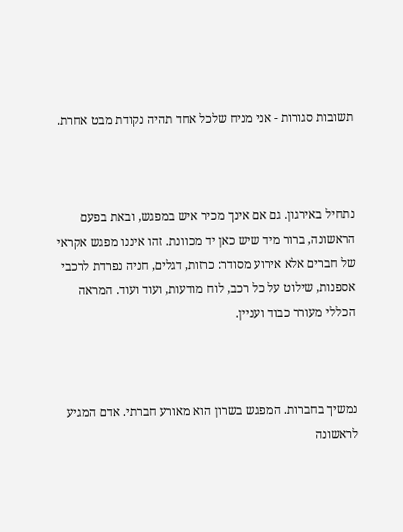תשובות סגורות - אני מניח שלכל אחד תהיה נקודת מבט אחרת.



נתחיל באירגון. גם אם אינך מכיר איש במפגש, ובאת בפעם הראשונה, ברור מיד שיש כאן יד מכוונת. זהו איננו מפגש אקראי של חברים אלא אירוע מסודר: כרזות, דגלים, חניה נפרדת לרכבי אספנות, שילוט על כל רכב, לוח מודעות, ועוד ועוד. המראה הכללי מעורר כבוד ועניין.



נמשיך בחברות. המפגש בשרון הוא מאורע חברתי. אדם המגיע לראשונה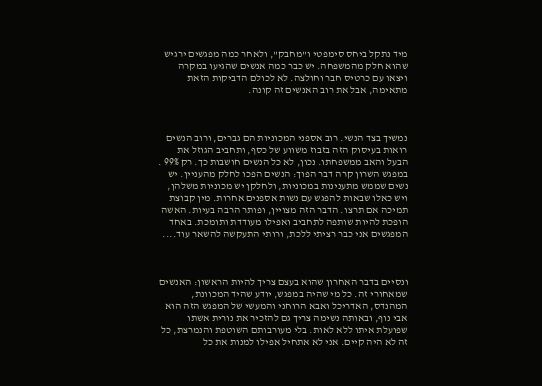מיד נתקל ביחס סימפטי ו"מחבק", ולאחר כמה מפגשים ירגיש שהוא חלק מהמשפחה. יש כבר כמה אנשים שהגיעו במקרה ויצאו עם כרטיס חבר וחולצה. לא לכולם הדביקות הזאת מתאימה, אבל את רוב האנשים זה קונה.



נמשיך בצד הנשי. רוב אספני המכוניות הם גברים, ורוב הנשים רואות בעיסוק הזה בזבוז משווע של כסף, ותחביב הגוזל את הבעל והאב ממשפחתו. נכון, לא כל הנשים חושבות כך. רק 99% . במפגש השרון קרה דבר הפוך: הנשים הפכו לחלק מהעניין. יש נשים שממש מתענינות במכוניות, ולחלקן יש מכוניות משלהן, ויש כאלו שבאות להפגש עם נשות אספנים אחרות. מין קבוצת תמיכה אם תרצו. הדבר הזה מצויין, ופותר הרבה בעיות. האשה הופכת להיות שותפה לתחביב ואפילו מעודדת ותומכת. באחד המפגשים אני כבר רציתי ללכת, ורותי התעקשה להשאר עוד....



ונסיים בדבר האחרון שהוא בעצם צריך להיות הראשון: האנשים שמאחורי זה. כל מי שהיה במפגש, יודע שהיד המכוונת, המהנדס, האדריכל ואבא הרוחני והמעשי של המפגש הזה הוא אבי נוף, ובאותה נשימה צריך גם להזכיר את נורית אשתו שפועלת איתו ללא לאות. בלי מעורבותם השוטפת והנמרצת, כל זה לא היה קיים. אני לא אתחיל אפילו למנות את כל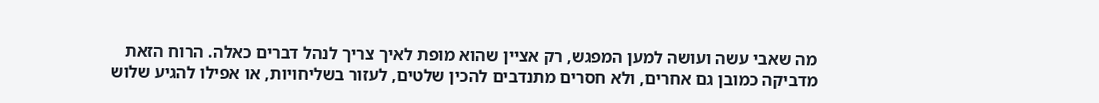מה שאבי עשה ועושה למען המפגש, רק אציין שהוא מופת לאיך צריך לנהל דברים כאלה. הרוח הזאת מדביקה כמובן גם אחרים, ולא חסרים מתנדבים להכין שלטים, לעזור בשליחויות, או אפילו להגיע שלוש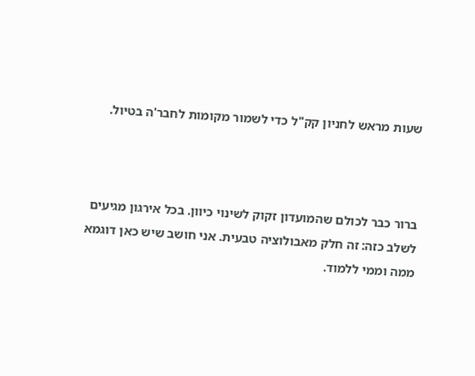שעות מראש לחניון קק"ל כדי לשמור מקומות לחבר'ה בטיול.



ברור כבר לכולם שהמועדון זקוק לשינוי כיוון. בכל אירגון מגיעים לשלב כזה: זה חלק מאבולוציה טבעית. אני חושב שיש כאן דוגמא ממה וממי ללמוד.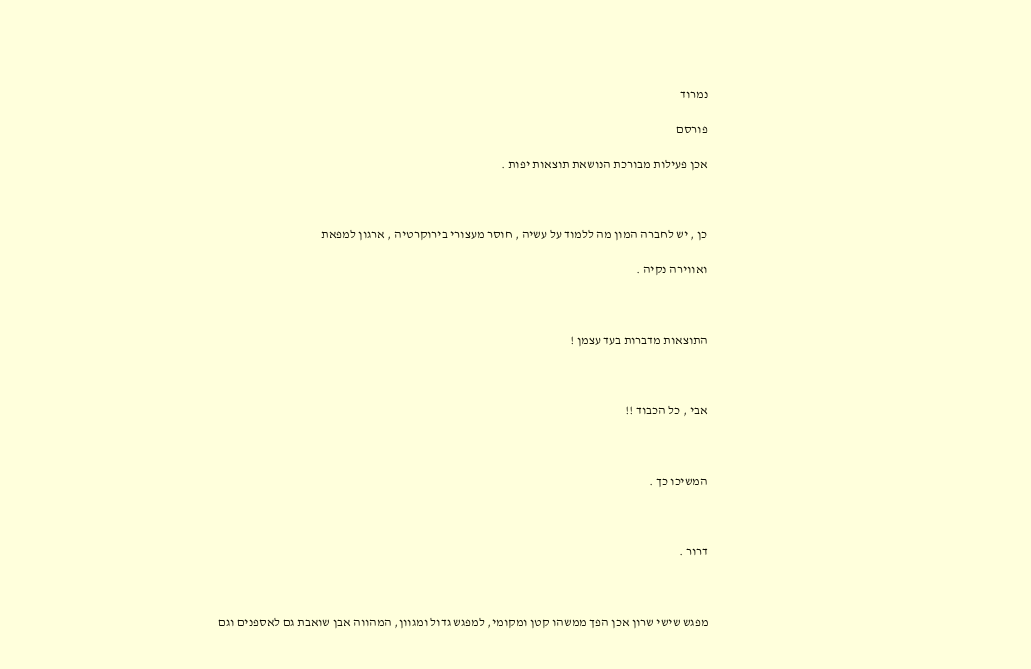נמרוד

פורסם

אכן פעילות מבורכת הנושאת תוצאות יפות .



כן , יש לחברה המון מה ללמוד על עשיה , חוסר מעצורי בירוקרטיה , ארגון למפאת

ואווירה נקיה .



התוצאות מדברות בעד עצמן !



אבי , כל הכבוד !!



המשיכו כך .



דרור .



מפגש שישי שרון אכן הפך ממשהו קטן ומקומי, למפגש גדול ומגוון, המהווה אבן שואבת גם לאספנים וגם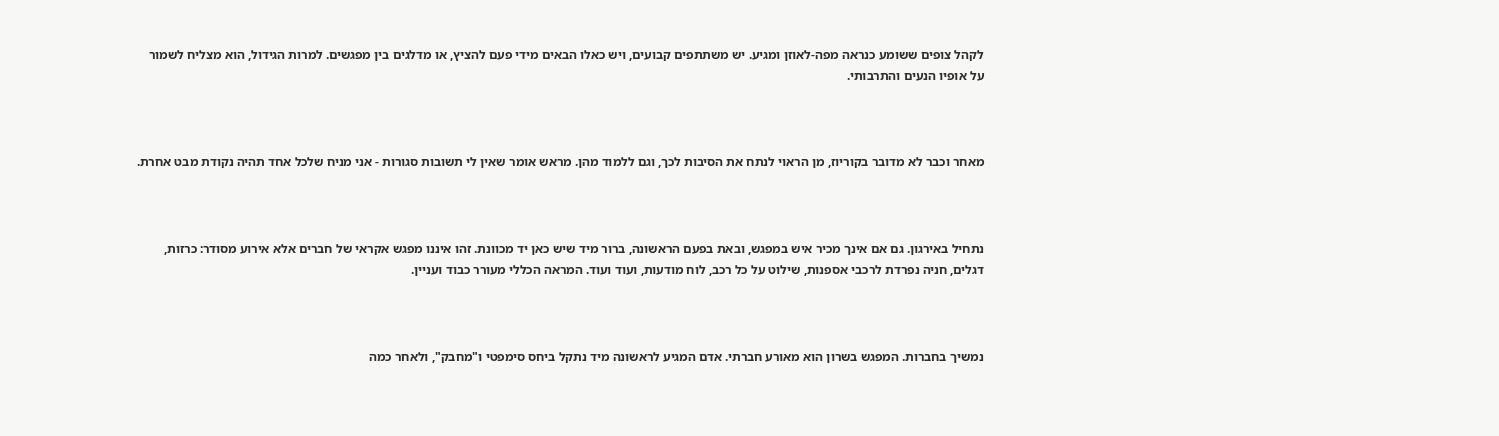לקהל צופים ששומע כנראה מפה-לאוזן ומגיע. יש משתתפים קבועים, ויש כאלו הבאים מידי פעם להציץ, או מדלגים בין מפגשים. למרות הגידול, הוא מצליח לשמור על אופיו הנעים והתרבותי.



מאחר וכבר לא מדובר בקוריוז, מן הראוי לנתח את הסיבות לכך, וגם ללמוד מהן. מראש אומר שאין לי תשובות סגורות - אני מניח שלכל אחד תהיה נקודת מבט אחרת.



נתחיל באירגון. גם אם אינך מכיר איש במפגש, ובאת בפעם הראשונה, ברור מיד שיש כאן יד מכוונת. זהו איננו מפגש אקראי של חברים אלא אירוע מסודר: כרזות, דגלים, חניה נפרדת לרכבי אספנות, שילוט על כל רכב, לוח מודעות, ועוד ועוד. המראה הכללי מעורר כבוד ועניין.



נמשיך בחברות. המפגש בשרון הוא מאורע חברתי. אדם המגיע לראשונה מיד נתקל ביחס סימפטי ו"מחבק", ולאחר כמה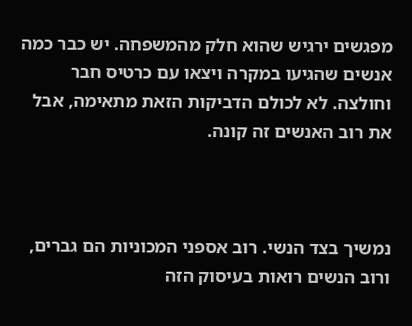מפגשים ירגיש שהוא חלק מהמשפחה. יש כבר כמה אנשים שהגיעו במקרה ויצאו עם כרטיס חבר וחולצה. לא לכולם הדביקות הזאת מתאימה, אבל את רוב האנשים זה קונה.



נמשיך בצד הנשי. רוב אספני המכוניות הם גברים, ורוב הנשים רואות בעיסוק הזה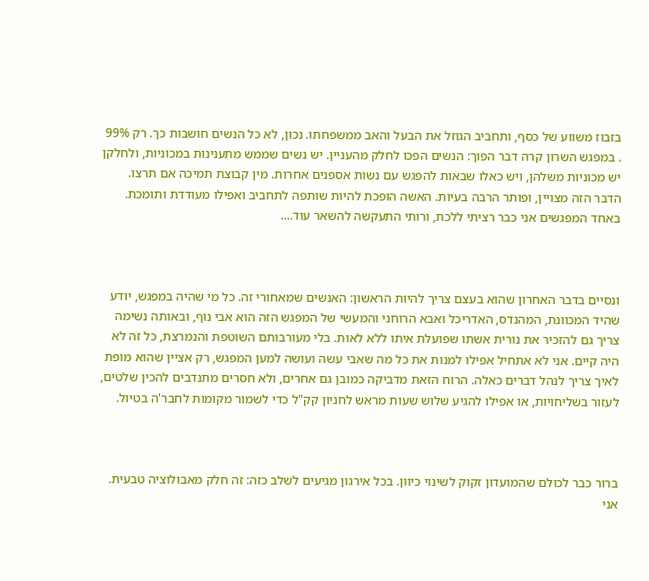בזבוז משווע של כסף, ותחביב הגוזל את הבעל והאב ממשפחתו. נכון, לא כל הנשים חושבות כך. רק 99% . במפגש השרון קרה דבר הפוך: הנשים הפכו לחלק מהעניין. יש נשים שממש מתענינות במכוניות, ולחלקן יש מכוניות משלהן, ויש כאלו שבאות להפגש עם נשות אספנים אחרות. מין קבוצת תמיכה אם תרצו. הדבר הזה מצויין, ופותר הרבה בעיות. האשה הופכת להיות שותפה לתחביב ואפילו מעודדת ותומכת. באחד המפגשים אני כבר רציתי ללכת, ורותי התעקשה להשאר עוד....



ונסיים בדבר האחרון שהוא בעצם צריך להיות הראשון: האנשים שמאחורי זה. כל מי שהיה במפגש, יודע שהיד המכוונת, המהנדס, האדריכל ואבא הרוחני והמעשי של המפגש הזה הוא אבי נוף, ובאותה נשימה צריך גם להזכיר את נורית אשתו שפועלת איתו ללא לאות. בלי מעורבותם השוטפת והנמרצת, כל זה לא היה קיים. אני לא אתחיל אפילו למנות את כל מה שאבי עשה ועושה למען המפגש, רק אציין שהוא מופת לאיך צריך לנהל דברים כאלה. הרוח הזאת מדביקה כמובן גם אחרים, ולא חסרים מתנדבים להכין שלטים, לעזור בשליחויות, או אפילו להגיע שלוש שעות מראש לחניון קק"ל כדי לשמור מקומות לחבר'ה בטיול.



ברור כבר לכולם שהמועדון זקוק לשינוי כיוון. בכל אירגון מגיעים לשלב כזה: זה חלק מאבולוציה טבעית. אני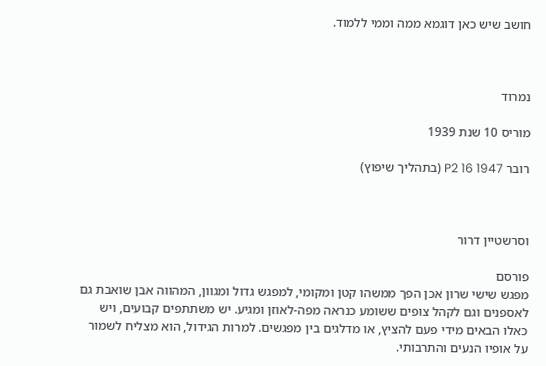חושב שיש כאן דוגמא ממה וממי ללמוד.



נמרוד

מוריס 10 שנת 1939

רובר P2 16 1947 (בתהליך שיפוץ)



וסרשטיין דרור

פורסם
מפגש שישי שרון אכן הפך ממשהו קטן ומקומי, למפגש גדול ומגוון, המהווה אבן שואבת גם לאספנים וגם לקהל צופים ששומע כנראה מפה-לאוזן ומגיע. יש משתתפים קבועים, ויש כאלו הבאים מידי פעם להציץ, או מדלגים בין מפגשים. למרות הגידול, הוא מצליח לשמור על אופיו הנעים והתרבותי.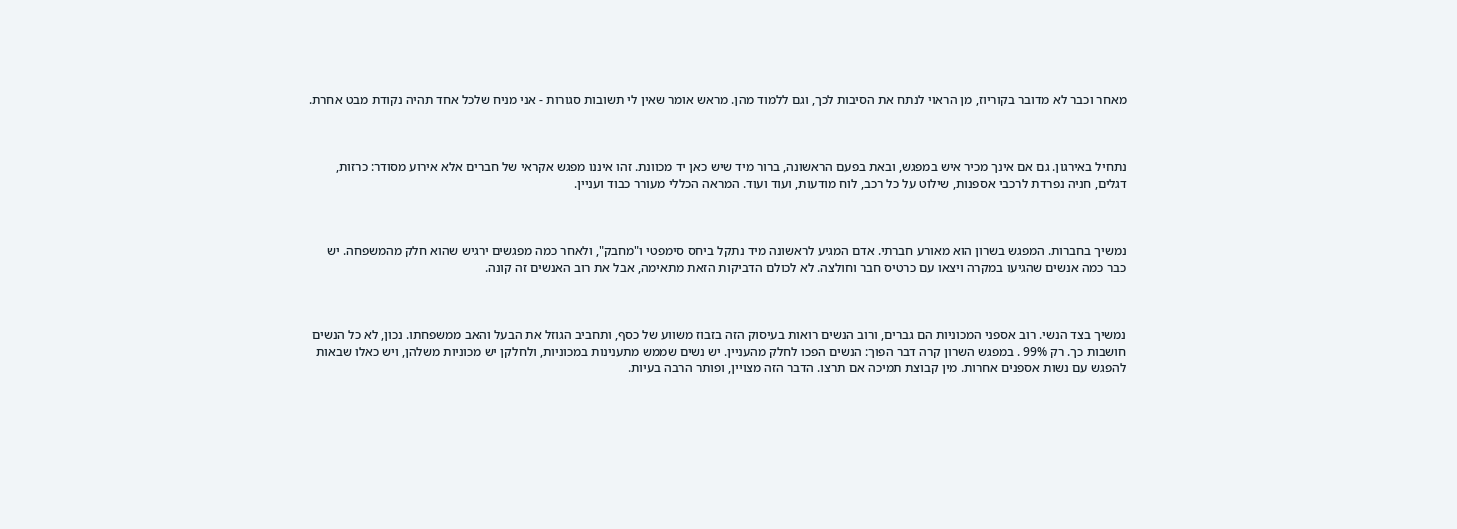מאחר וכבר לא מדובר בקוריוז, מן הראוי לנתח את הסיבות לכך, וגם ללמוד מהן. מראש אומר שאין לי תשובות סגורות - אני מניח שלכל אחד תהיה נקודת מבט אחרת.



נתחיל באירגון. גם אם אינך מכיר איש במפגש, ובאת בפעם הראשונה, ברור מיד שיש כאן יד מכוונת. זהו איננו מפגש אקראי של חברים אלא אירוע מסודר: כרזות, דגלים, חניה נפרדת לרכבי אספנות, שילוט על כל רכב, לוח מודעות, ועוד ועוד. המראה הכללי מעורר כבוד ועניין.



נמשיך בחברות. המפגש בשרון הוא מאורע חברתי. אדם המגיע לראשונה מיד נתקל ביחס סימפטי ו"מחבק", ולאחר כמה מפגשים ירגיש שהוא חלק מהמשפחה. יש כבר כמה אנשים שהגיעו במקרה ויצאו עם כרטיס חבר וחולצה. לא לכולם הדביקות הזאת מתאימה, אבל את רוב האנשים זה קונה.



נמשיך בצד הנשי. רוב אספני המכוניות הם גברים, ורוב הנשים רואות בעיסוק הזה בזבוז משווע של כסף, ותחביב הגוזל את הבעל והאב ממשפחתו. נכון, לא כל הנשים חושבות כך. רק 99% . במפגש השרון קרה דבר הפוך: הנשים הפכו לחלק מהעניין. יש נשים שממש מתענינות במכוניות, ולחלקן יש מכוניות משלהן, ויש כאלו שבאות להפגש עם נשות אספנים אחרות. מין קבוצת תמיכה אם תרצו. הדבר הזה מצויין, ופותר הרבה בעיות.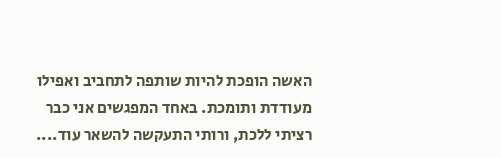האשה הופכת להיות שותפה לתחביב ואפילו מעודדת ותומכת. באחד המפגשים אני כבר רציתי ללכת, ורותי התעקשה להשאר עוד....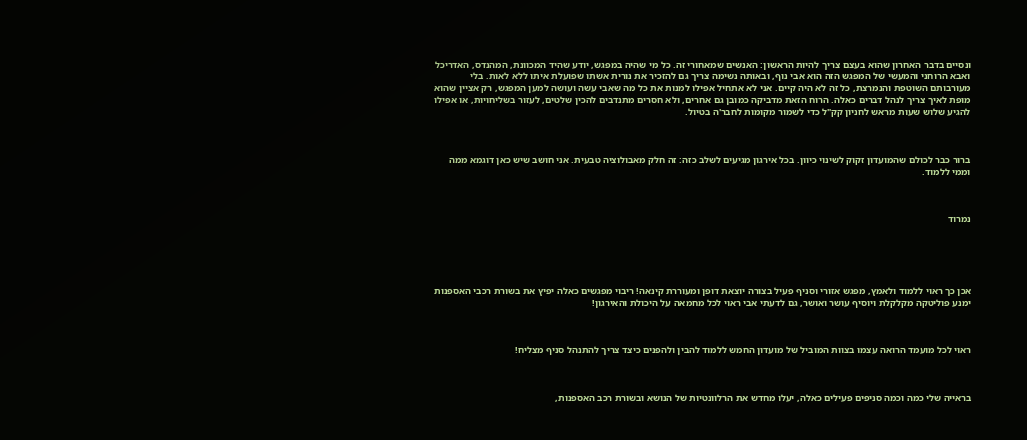ונסיים בדבר האחרון שהוא בעצם צריך להיות הראשון: האנשים שמאחורי זה. כל מי שהיה במפגש, יודע שהיד המכוונת, המהנדס, האדריכל ואבא הרוחני והמעשי של המפגש הזה הוא אבי נוף, ובאותה נשימה צריך גם להזכיר את נורית אשתו שפועלת איתו ללא לאות. בלי מעורבותם השוטפת והנמרצת, כל זה לא היה קיים. אני לא אתחיל אפילו למנות את כל מה שאבי עשה ועושה למען המפגש, רק אציין שהוא מופת לאיך צריך לנהל דברים כאלה. הרוח הזאת מדביקה כמובן גם אחרים, ולא חסרים מתנדבים להכין שלטים, לעזור בשליחויות, או אפילו להגיע שלוש שעות מראש לחניון קק"ל כדי לשמור מקומות לחבר'ה בטיול.



ברור כבר לכולם שהמועדון זקוק לשינוי כיוון. בכל אירגון מגיעים לשלב כזה: זה חלק מאבולוציה טבעית. אני חושב שיש כאן דוגמא ממה וממי ללמוד.



נמרוד





אכן כך ראוי ללמוד ולאמץ, מפגש אזורי וסניף פעיל בצורה יוצאת דופן ומעוררת קינאה! ריבוי מפגשים כאלה יפיץ את בשורת רכבי האספנות ימנע פוליטקה מקלקלת ויוסיף עושר ואושר, גם לדעתי אבי ראוי לכל מחמאה על היכולת והאירגון!



ראוי לכל מועמד הרואה עצמו בצוות המוביל של מועדון החמש ללמוד להבין ולהפנים כיצד צריך להתנהל סניף מצליח!



בראייה שלי כמה וכמה סניפים פעילים כאלה, יעלו מחדש את הרלוונטיות של הנושא ובשורת רכב האספנות,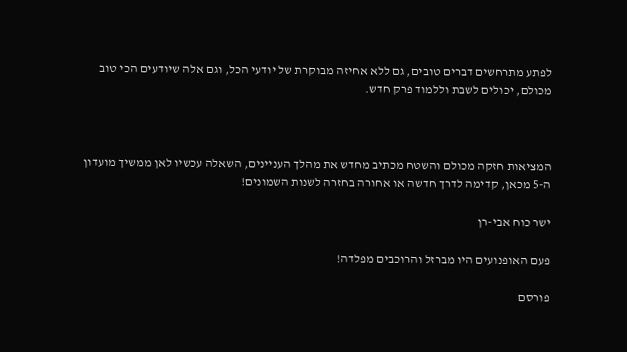לפתע מתרחשים דברים טובים, גם ללא אחיזה מבוקרת של יודעי הכל, וגם אלה שיודעים הכי טוב מכולם, יכולים לשבת וללמוד פרק חדש.



המציאות חזקה מכולם והשטח מכתיב מחדש את מהלך העניינים, השאלה עכשיו לאן ממשיך מועדון ה-5 מכאן, קדימה לדרך חדשה או אחורה בחזרה לשנות השמונים!

ישר כוח אבי-רן

פעם האופנועים היו מברזל והרוכבים מפלדה!

פורסם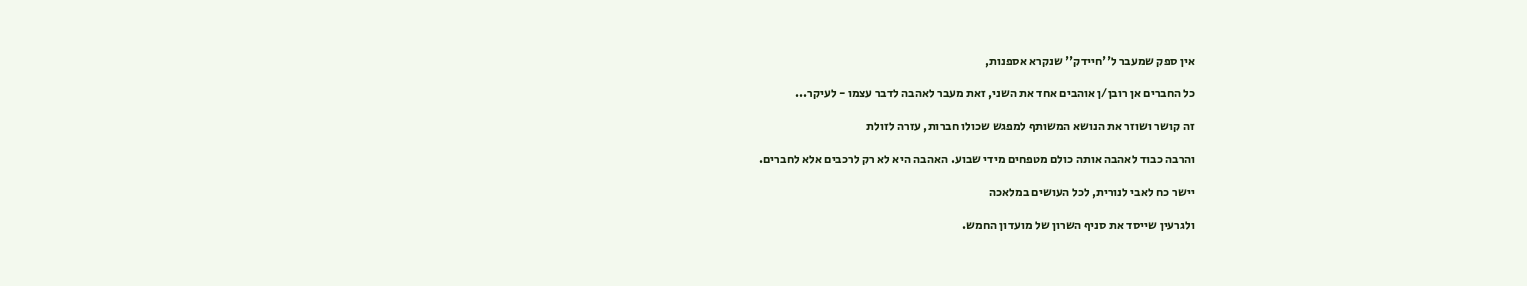אין ספק שמעבר ל''חיידק'' שנקרא אספנות,

כל החברים אן רובן/ן אוהבים אחד את השני, זאת מעבר לאהבה לדבר עצמו - לעיקר...

זה קושר ושוזר את הנושא המשותף למפגש שכולו חברות, עזרה לזולת

והרבה כבוד לאהבה אותה כולם מטפחים מידי שבוע. האהבה היא לא רק לרכבים אלא לחברים.

יישר כח לאבי לנורית, לכל העושים במלאכה

ולגרעין שייסד את סניף השרון של מועדון החמש.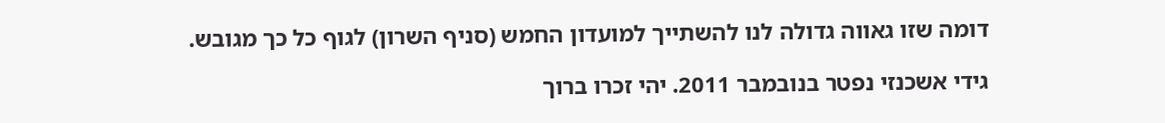דומה שזו גאווה גדולה לנו להשתייך למועדון החמש (סניף השרון) לגוף כל כך מגובש.

גידי אשכנזי נפטר בנובמבר 2011. יהי זכרו ברוך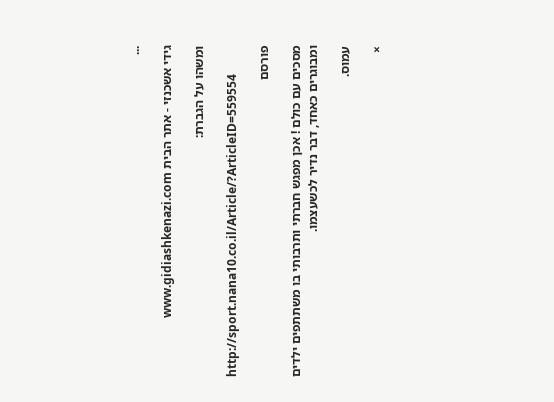...

גידי אשכנזי - אתר הבית www.gidiashkenazi.com

ומשהו על הגברת:

http://sport.nana10.co.il/Article/?ArticleID=559554

פורסם

מסכים עם כולם ! אכן מפגש חברתי ותרבותי בו משתתפים ילדים ומבוגרים כאחד, דבר נדיר לכשעצמו.

עמוס.

×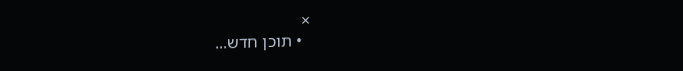×
  • תוכן חדש...